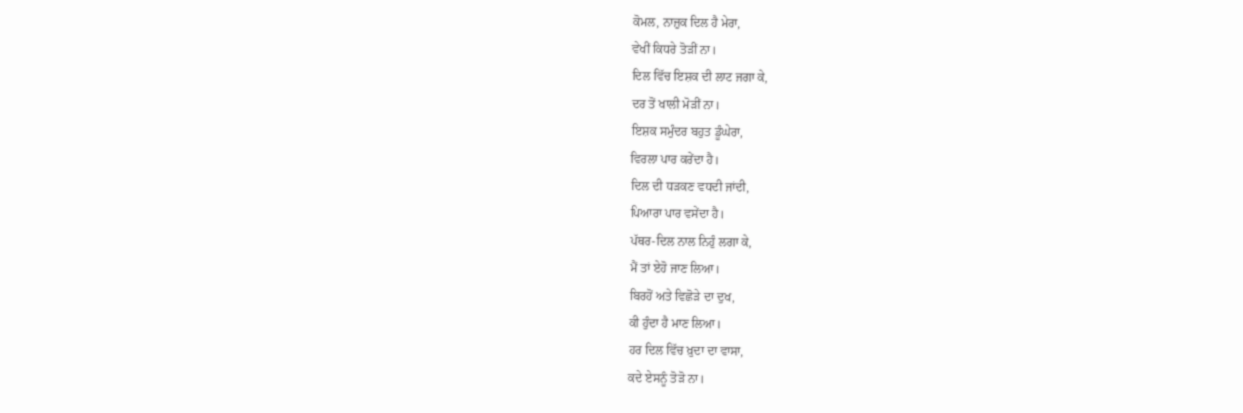ਕੋਮਲ, ਨਾਜ਼ੁਕ ਦਿਲ ਹੈ ਮੇਰਾ,
ਵੇਖੀਂ ਕਿਧਰੇ ਤੋੜੀਂ ਨਾ।
ਦਿਲ ਵਿੱਚ ਇਸ਼ਕ ਦੀ ਲਾਟ ਜਗਾ ਕੇ,
ਦਰ ਤੋਂ ਖਾਲੀ ਮੋੜੀਂ ਨਾ।
ਇਸ਼ਕ ਸਮੁੰਦਰ ਬਹੁਤ ਡੂੰਘੇਰਾ,
ਵਿਰਲਾ ਪਾਰ ਕਰੇਂਦਾ ਹੈ।
ਦਿਲ ਦੀ ਧੜਕਣ ਵਧਦੀ ਜਾਂਦੀ,
ਪਿਆਰਾ ਪਾਰ ਵਸੇਂਦਾ ਹੈ।
ਪੱਥਰ-ਦਿਲ ਨਾਲ ਨਿਹੁੰ ਲਗਾ ਕੇ,
ਮੈਂ ਤਾਂ ਏਹੋ ਜਾਣ ਲਿਆ।
ਬਿਰਹੋਂ ਅਤੇ ਵਿਛੋੜੇ ਦਾ ਦੁਖ,
ਕੀ ਹੁੰਦਾ ਹੈ ਮਾਣ ਲਿਆ।
ਹਰ ਦਿਲ ਵਿੱਚ ਖ਼ੁਦਾ ਦਾ ਵਾਸਾ,
ਕਦੇ ਏਸਨੂੰ ਤੋੜੋ ਨਾ।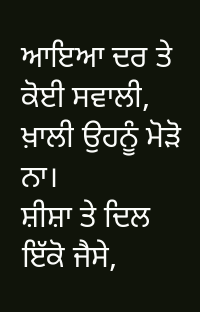ਆਇਆ ਦਰ ਤੇ ਕੋਈ ਸਵਾਲੀ,
ਖ਼ਾਲੀ ਉਹਨੂੰ ਮੋੜੋ ਨਾ।
ਸ਼ੀਸ਼ਾ ਤੇ ਦਿਲ ਇੱਕੋ ਜੈਸੇ,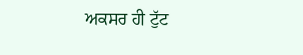ਅਕਸਰ ਹੀ ਟੁੱਟ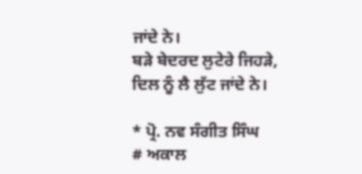ਜਾਂਦੇ ਨੇ।
ਬੜੇ ਬੇਦਰਦ ਲੁਟੇਰੇ ਜਿਹੜੇ,
ਦਿਲ ਨੂੰ ਲੈ ਲੁੱਟ ਜਾਂਦੇ ਨੇ।

* ਪ੍ਰੋ. ਨਵ ਸੰਗੀਤ ਸਿੰਘ
# ਅਕਾਲ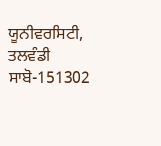ਯੂਨੀਵਰਸਿਟੀ, ਤਲਵੰਡੀ ਸਾਬੋ-151302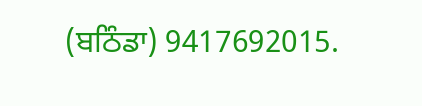(ਬਠਿੰਡਾ) 9417692015.